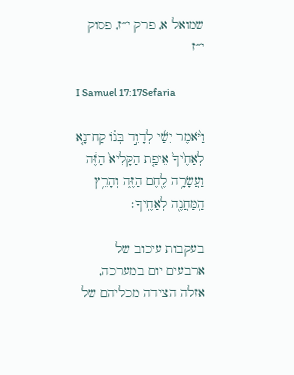שמואל א, פרק י״ז, פסוק י״ז

I Samuel 17:17Sefaria

וַיֹּ֨אמֶר יִשַׁ֜י לְדָוִ֣ד בְּנ֗וֹ קַח־נָ֤א לְאַחֶ֙יךָ֙ אֵיפַ֤ת הַקָּלִיא֙ הַזֶּ֔ה וַעֲשָׂרָ֥ה לֶ֖חֶם הַזֶּ֑ה וְהָרֵ֥ץ הַֽמַּחֲנֶ֖ה לְאַחֶֽיךָ׃

בעקבות עיכוב של ארבעים יום במערכה, אזלה הצידה מכליהם של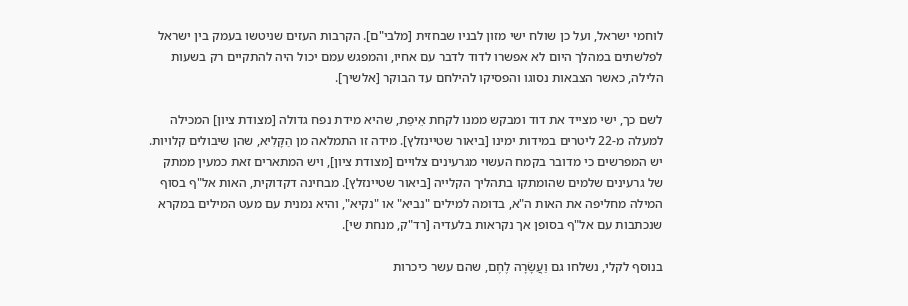לוחמי ישראל, ועל כן שולח ישי מזון לבניו שבחזית [מלבי"ם]. הקרבות העזים שניטשו בעמק בין ישראל לפלשתים במהלך היום לא אפשרו לדוד לדבר עם אחיו, והמפגש עמם יכול היה להתקיים רק בשעות הלילה, כאשר הצבאות נסוגו והפסיקו להילחם עד הבוקר [אלשיך].

לשם כך, ישי מצייד את דוד ומבקש ממנו לקחת אֵיפַת, שהיא מידת נפח גדולה [מצודת ציון] המכילה למעלה מ-22 ליטרים במידות ימינו [ביאור שטיינזלץ]. מידה זו התמלאה מן הַקָּלִיא, שהן שיבולים קלויות. יש המפרשים כי מדובר בקמח העשוי מגרעינים צלויים [מצודת ציון], ויש המתארים זאת כמעין ממתק של גרעינים שלמים שהומתקו בתהליך הקלייה [ביאור שטיינזלץ]. מבחינה דקדוקית, האות אל"ף בסוף המילה מחליפה את האות ה"א, בדומה למילים "נביא" או "נקיא", והיא נמנית עם מעט המילים במקרא שנכתבות עם אל"ף בסופן אך נקראות בלעדיה [רד"ק, מנחת שי].

בנוסף לקלי, נשלחו גם וַעֲשָׂרָה לֶחֶם, שהם עשר כיכרות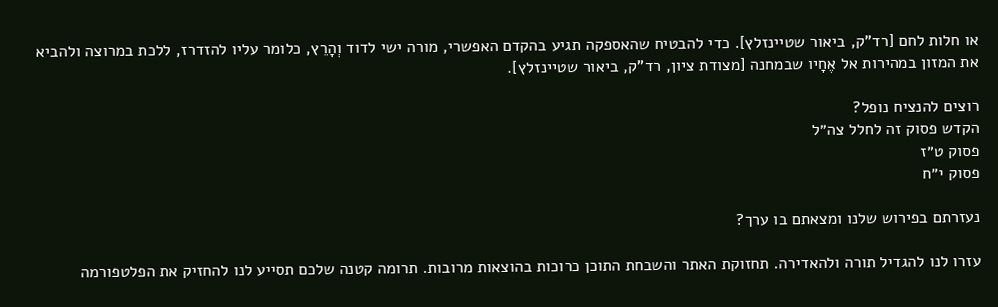או חלות לחם [רד"ק, ביאור שטיינזלץ]. כדי להבטיח שהאספקה תגיע בהקדם האפשרי, מורה ישי לדוד וְהָרֵץ, כלומר עליו להזדרז, ללכת במרוצה ולהביא את המזון במהירות אל אֶחָיו שבמחנה [מצודת ציון, רד"ק, ביאור שטיינזלץ].

רוצים להנציח נופל?
הקדש פסוק זה לחלל צה״ל
פסוק ט״ז
פסוק י״ח

נעזרתם בפירוש שלנו ומצאתם בו ערך?

עזרו לנו להגדיל תורה ולהאדירה. תחזוקת האתר והשבחת התוכן כרוכות בהוצאות מרובות. תרומה קטנה שלכם תסייע לנו להחזיק את הפלטפורמה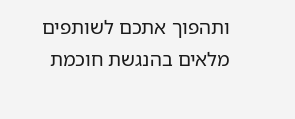ותהפוך אתכם לשותפים מלאים בהנגשת חוכמת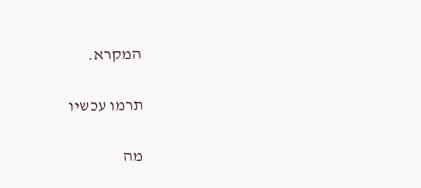המקרא.

תרמו עכשיו

מה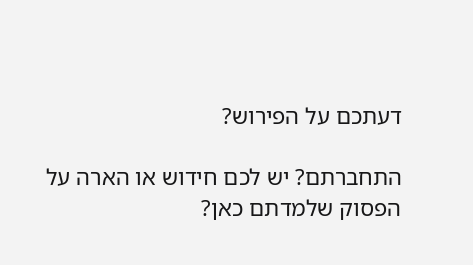דעתכם על הפירוש?

התחברתם? יש לכם חידוש או הארה על הפסוק שלמדתם כאן?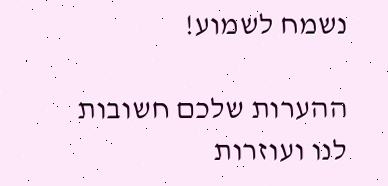נשמח לשמוע!

ההערות שלכם חשובות לנו ועוזרות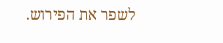לשפר את הפירוש.